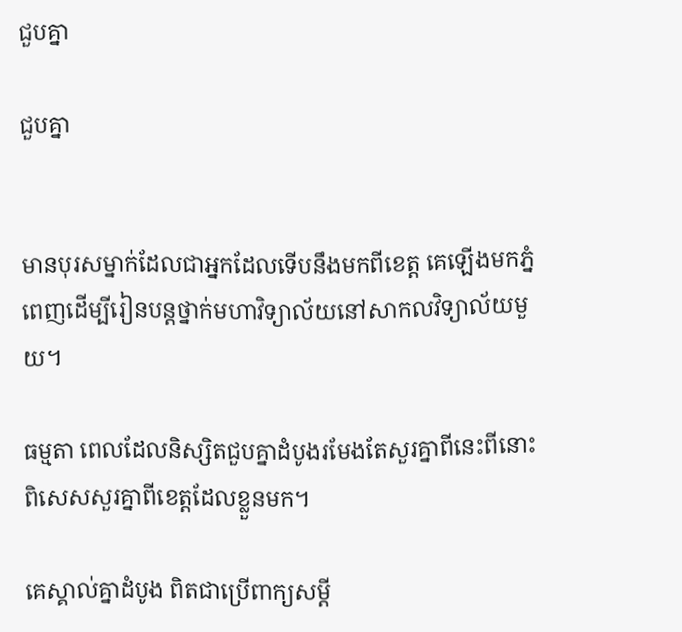ជួបគ្នា

ជួបគ្នា


មានបុរសម្នាក់ដែលជាអ្នកដែលទើបនឹងមកពីខេត្ត គេឡើងមកភ្នំពេញដើម្បីរៀនបន្តថ្នាក់មហាវិទ្យាល័យនៅសាកលវិទ្យាល័យមួយ។

ធម្មតា ពេលដែលនិស្សិតជួបគ្នាដំបូងរមែងតែសួរគ្នាពីនេះពីនោះ ពិសេសសួរគ្នាពីខេត្តដែលខ្លួនមក។

គេស្គាល់គ្នាដំបូង ពិតជាប្រើពាក្យសម្ដី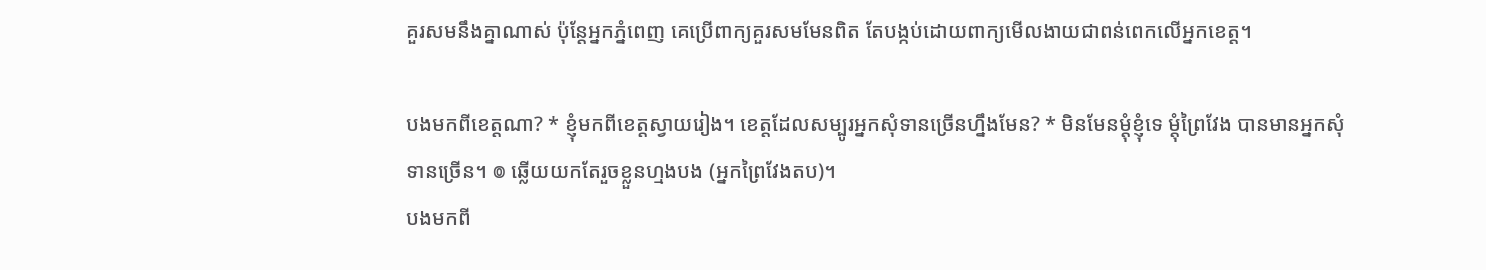គួរសមនឹងគ្នាណាស់ ប៉ុន្តែអ្នកភ្នំពេញ គេប្រើពាក្យគួរសមមែនពិត តែបង្កប់ដោយពាក្យមើលងាយជាពន់ពេកលើអ្នកខេត្ត។

បងមកពីខេត្តណា? * ខ្ញុំមកពីខេត្តស្វាយរៀង។ ខេត្តដែលសម្បូរអ្នកសុំទានច្រើនហ្នឹងមែន? * មិនមែនម្ដុំខ្ញុំទេ ម្ដុំព្រៃវែង បានមានអ្នកសុំទានច្រើន។ ៙ ឆ្លើយយកតែរួចខ្លួនហ្មងបង (អ្នកព្រៃវែងតប)។
បងមកពី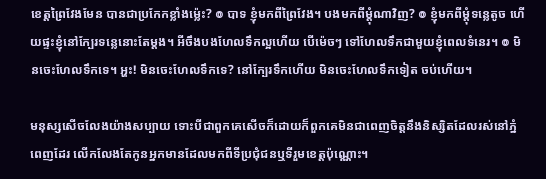ខេត្តព្រៃវែងមែន បានជាប្រកែកខ្លាំងម៉្លេះ? ៙ បាទ ខ្ញុំមកពីព្រៃវែង។ បងមកពីម្ដុំណាវិញ? ៙ ខ្ញុំមកពីម្ដុំទន្លេតូច ហើយផ្ទះខ្ញុំនៅក្បែរទន្លេនោះតែម្ដង។ អីចឹងបងហែលទឹកល្អហើយ បើម៉េចៗ ទៅហែលទឹកជាមួយខ្ញុំពេលទំនេរ។ ៙ មិនចេះហែលទឹកទេ។ អ្ហះ! មិនចេះហែលទឹកទេ? នៅក្បែរទឹកហើយ មិនចេះហែលទឹកទៀត ចប់ហើយ។

មនុស្សសើចលែងយ៉ាងសប្បាយ ទោះបីជាពួកគេសើចក៏ដោយក៏ពួកគេមិនជាពេញចិត្តនឹងនិស្សិតដែលរស់នៅភ្នំពេញដែរ លើកលែងតែកូនអ្នកមានដែលមកពីទីប្រជុំជនឬទីរួមខេត្តប៉ុណ្ណោះ។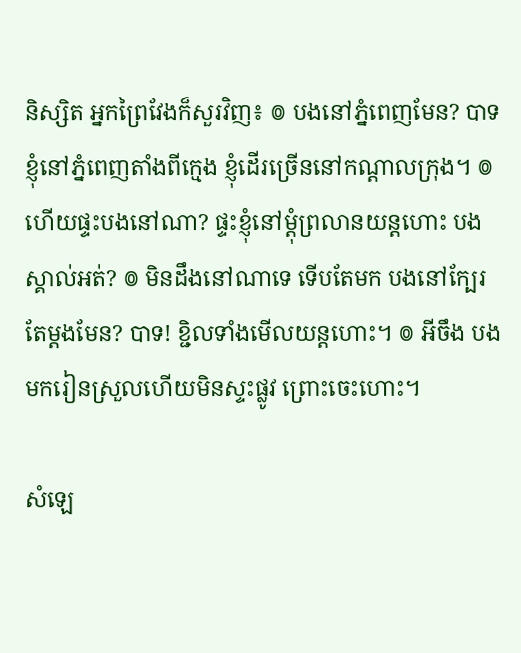និស្សិត អ្នកព្រៃវែងក៏សួរវិញ៖ ៙ បងនៅភ្នំពេញមែន? បាទ ខ្ញុំនៅភ្នំពេញតាំងពីក្មេង ខ្ញុំដើរច្រើននៅកណ្ដាលក្រុង។ ៙ ហើយផ្ទះបងនៅណា? ផ្ទះខ្ញុំនៅម្ដុំព្រលានយន្តហោះ បងស្គាល់អត់? ៙ មិនដឹងនៅណាទេ ទើបតែមក បងនៅក្បែរតែម្ដងមែន? បាទ! ខ្ជិលទាំងមើលយន្តហោះ។ ៙ អីចឹង បងមករៀនស្រួលហើយមិនស្ទះផ្លូវ ព្រោះចេះហោះ។

សំឡេ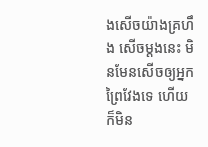ងសើចយ៉ាងគ្រហឹង សើចម្ដងនេះ មិនមែនសើចឲ្យអ្នកព្រៃវែងទេ ហើយក៏មិន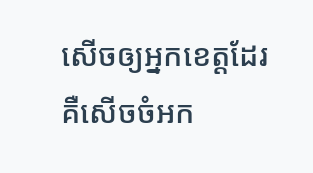សើចឲ្យអ្នកខេត្តដែរ គឺសើចចំអក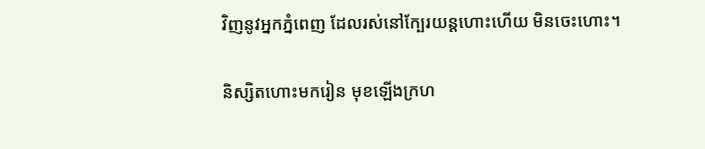វិញនូវអ្នកភ្នំពេញ ដែលរស់នៅក្បែរយន្តហោះហើយ មិនចេះហោះ។

និស្សិតហោះមករៀន មុខឡើងក្រហ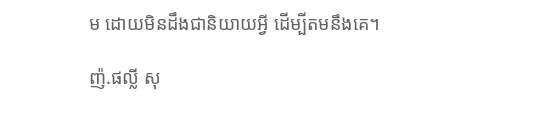ម ដោយមិនដឹងជានិយាយអ្វី ដើម្បីតមនឹងគេ។

ញ៉.ផល្លី សុ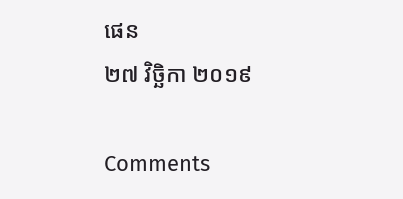ផេន
២៧ វិច្ឆិកា ២០១៩

Comments